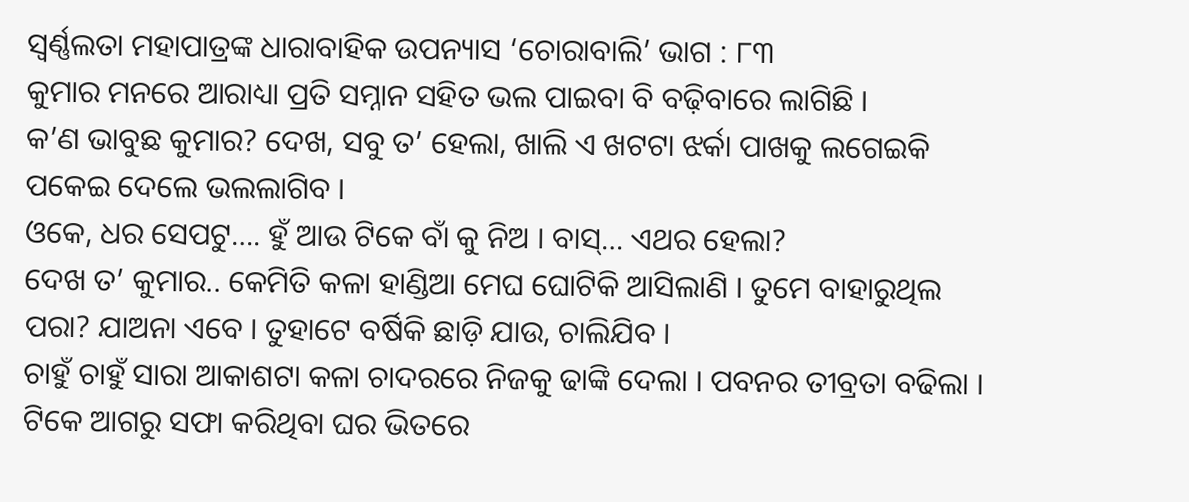ସ୍ୱର୍ଣ୍ଣଲତା ମହାପାତ୍ରଙ୍କ ଧାରାବାହିକ ଉପନ୍ୟାସ ‘ଚୋରାବାଲି’ ଭାଗ : ୮୩
କୁମାର ମନରେ ଆରାଧ୍ୟା ପ୍ରତି ସମ୍ନାନ ସହିତ ଭଲ ପାଇବା ବି ବଢ଼ିବାରେ ଲାଗିଛି ।
କ’ଣ ଭାବୁଛ କୁମାର? ଦେଖ, ସବୁ ତ’ ହେଲା, ଖାଲି ଏ ଖଟଟା ଝର୍କା ପାଖକୁ ଲଗେଇକି ପକେଇ ଦେଲେ ଭଲଲାଗିବ ।
ଓକେ, ଧର ସେପଟୁ…. ହୁଁ ଆଉ ଟିକେ ବାଁ କୁ ନିଅ । ବାସ୍… ଏଥର ହେଲା?
ଦେଖ ତ’ କୁମାର.. କେମିତି କଳା ହାଣ୍ଡିଆ ମେଘ ଘୋଟିକି ଆସିଲାଣି । ତୁମେ ବାହାରୁଥିଲ ପରା? ଯାଅନା ଏବେ । ତୁହାଟେ ବର୍ଷିକି ଛାଡ଼ି ଯାଉ, ଚାଲିଯିବ ।
ଚାହୁଁ ଚାହୁଁ ସାରା ଆକାଶଟା କଳା ଚାଦରରେ ନିଜକୁ ଢାଙ୍କି ଦେଲା । ପବନର ତୀବ୍ରତା ବଢିଲା । ଟିକେ ଆଗରୁ ସଫା କରିଥିବା ଘର ଭିତରେ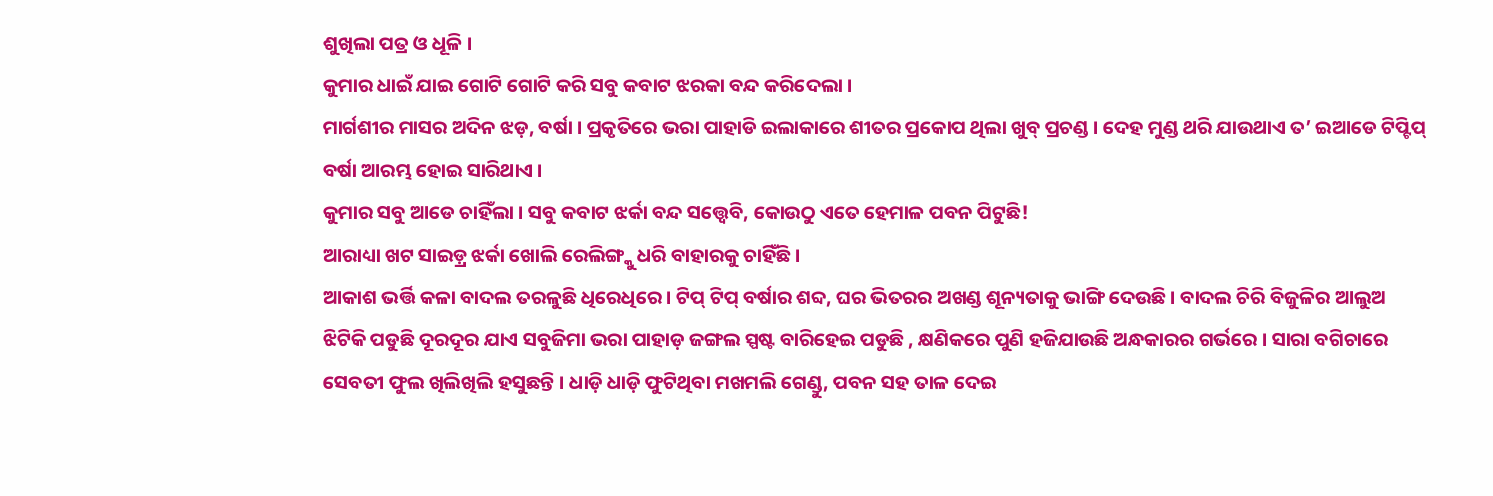ଶୁଖିଲା ପତ୍ର ଓ ଧୂଳି ।
କୁମାର ଧାଇଁ ଯାଇ ଗୋଟି ଗୋଟି କରି ସବୁ କବାଟ ଝରକା ବନ୍ଦ କରିଦେଲା ।
ମାର୍ଗଶୀର ମାସର ଅଦିନ ଝଡ଼, ବର୍ଷା । ପ୍ରକୃତିରେ ଭରା ପାହାଡି ଇଲାକାରେ ଶୀତର ପ୍ରକୋପ ଥିଲା ଖୁବ୍ ପ୍ରଚଣ୍ଡ । ଦେହ ମୁଣ୍ଡ ଥରି ଯାଉଥାଏ ତ’ ଇଆଡେ ଟିପ୍ଟିପ୍ ବର୍ଷା ଆରମ୍ଭ ହୋଇ ସାରିଥାଏ ।
କୁମାର ସବୁ ଆଡେ ଚାହିଁଲା । ସବୁ କବାଟ ଝର୍କା ବନ୍ଦ ସତ୍ତ୍ୱେବି, କୋଉଠୁ ଏତେ ହେମାଳ ପବନ ପିଟୁଛି!
ଆରାଧ୍ୟା ଖଟ ସାଇଡ଼୍ର ଝର୍କା ଖୋଲି ରେଲିଙ୍ଗ୍କୁ ଧରି ବାହାରକୁ ଚାହିଁଛି ।
ଆକାଶ ଭର୍ତ୍ତି କଳା ବାଦଲ ତରଳୁଛି ଧିରେଧିରେ । ଟିପ୍ ଟିପ୍ ବର୍ଷାର ଶବ୍ଦ, ଘର ଭିତରର ଅଖଣ୍ଡ ଶୂନ୍ୟତାକୁ ଭାଙ୍ଗି ଦେଉଛି । ବାଦଲ ଚିରି ବିଜୁଳିର ଆଲୁଅ ଝିଟିକି ପଡୁଛି ଦୂରଦୂର ଯାଏ ସବୁଜିମା ଭରା ପାହାଡ଼ ଜଙ୍ଗଲ ସ୍ପଷ୍ଟ ବାରିହେଇ ପଡୁଛି , କ୍ଷଣିକରେ ପୁଣି ହଜିଯାଉଛି ଅନ୍ଧକାରର ଗର୍ଭରେ । ସାରା ବଗିଚାରେ ସେବତୀ ଫୁଲ ଖିଲିଖିଲି ହସୁଛନ୍ତି । ଧାଡ଼ି ଧାଡ଼ି ଫୁଟିଥିବା ମଖମଲି ଗେଣ୍ଡୁ, ପବନ ସହ ତାଳ ଦେଇ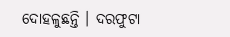ଦୋହଳୁଛନ୍ତି । ଦରଫୁଟା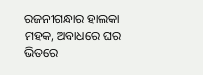ରଜନୀଗନ୍ଧାର ହାଲକା ମହକ, ଅବାଧରେ ଘର ଭିତରେ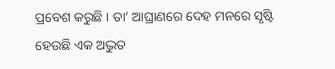ପ୍ରବେଶ କରୁଛି । ତା’ ଆଘ୍ରାଣରେ ଦେହ ମନରେ ସୃଷ୍ଟି ହେଉଛି ଏକ ଅଦ୍ଭୁତ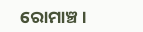ରୋମାଞ୍ଚ ।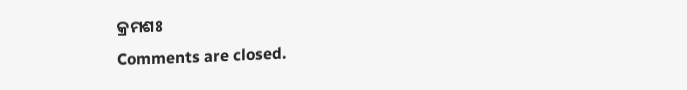କ୍ରମଶଃ
Comments are closed.